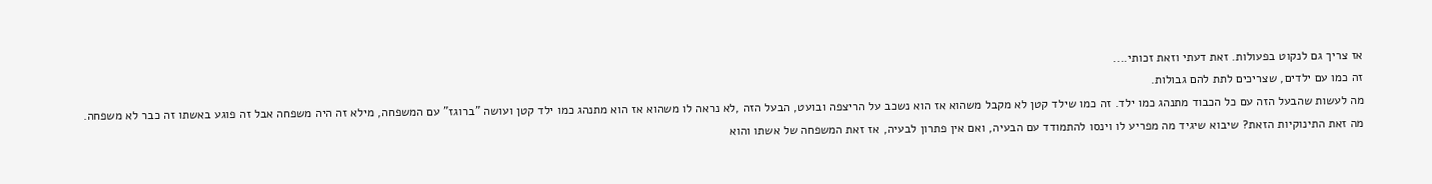אז צריך גם לנקוט בפעולות. זאת דעתי וזאת זכותי....
זה כמו עם ילדים, שצריכים לתת להם גבולות.
מה לעשות שהבעל הזה עם כל הכבוד מתנהג כמו ילד. זה כמו שילד קטן לא מקבל משהוא אז הוא נשכב על הריצפה ובועט, הבעל הזה ,לא נראה לו משהוא אז הוא מתנהג כמו ילד קטן ועושה "ברוגז" עם המשפחה, מילא זה היה משפחה אבל זה פוגע באשתו זה כבר לא משפחה.
מה זאת התינוקיות הזאת? שיבוא שיגיד מה מפריע לו וינסו להתמודד עם הבעיה, ואם אין פתרון לבעיה, אז זאת המשפחה של אשתו והוא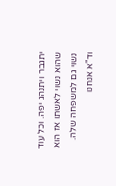יתגבר ויתנהג יפה. וכל עוד שהוא נשוי לאשתו אז הוא נשוי גם למשפחה שלה.
וד"א אנחנו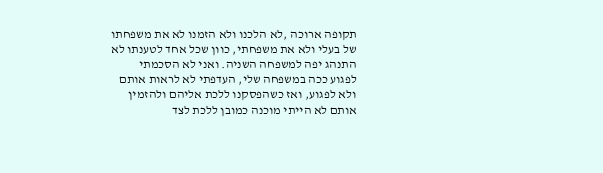תקופה ארוכה ,לא הלכנו ולא הזמנו לא את משפחתו של בעלי ולא את משפחתי, כוון שכל אחד לטענתו לא התנהג יפה למשפחה השניה. ואני לא הסכמתי לפגוע ככה במשפחה שלי, העדפתי לא לראות אותם ולא לפגוע, ואז כשהפסקנו ללכת אליהם ולהזמין אותם לא הייתי מוכנה כמובן ללכת לצד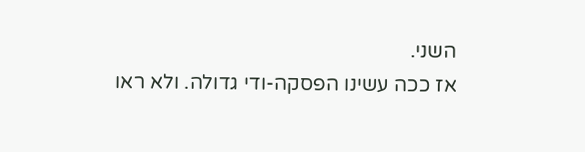השני.
אז ככה עשינו הפסקה-ודי גדולה. ולא ראו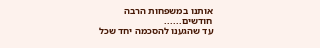אותנו במשפחות הרבה חודשים......
עד שהגענו להסכמה יחד שכל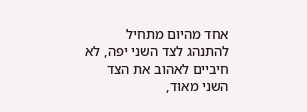אחד מהיום מתחיל להתנהג לצד השני יפה, לא חיביים לאהוב את הצד השני מאוד,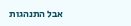אבל התנהגות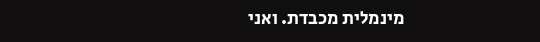מינמלית מכבדת. ואני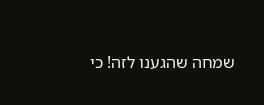שמחה שהגענו לזה! כי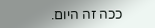ככה זה היום.